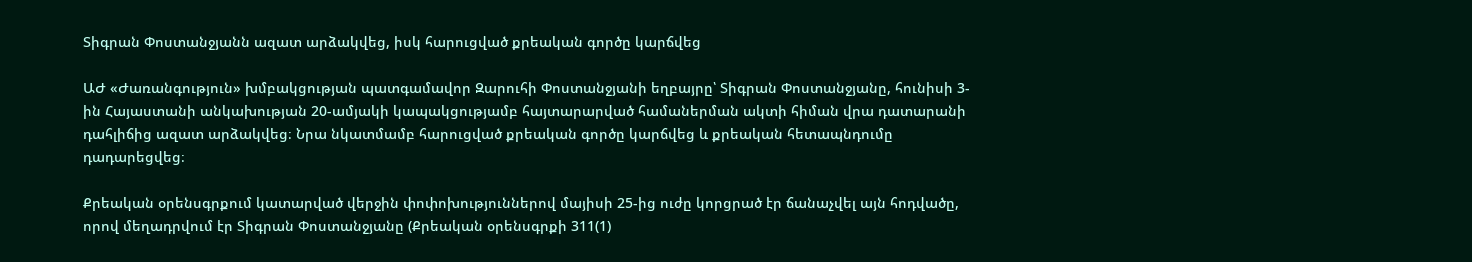Տիգրան Փոստանջյանն ազատ արձակվեց, իսկ հարուցված քրեական գործը կարճվեց

ԱԺ «Ժառանգություն» խմբակցության պատգամավոր Զարուհի Փոստանջյանի եղբայրը՝ Տիգրան Փոստանջյանը, հունիսի 3-ին Հայաստանի անկախության 20-ամյակի կապակցությամբ հայտարարված համաներման ակտի հիման վրա դատարանի դահլիճից ազատ արձակվեց։ Նրա նկատմամբ հարուցված քրեական գործը կարճվեց և քրեական հետապնդումը դադարեցվեց։

Քրեական օրենսգրքում կատարված վերջին փոփոխություններով մայիսի 25-ից ուժը կորցրած էր ճանաչվել այն հոդվածը, որով մեղադրվում էր Տիգրան Փոստանջյանը (Քրեական օրենսգրքի 311(1)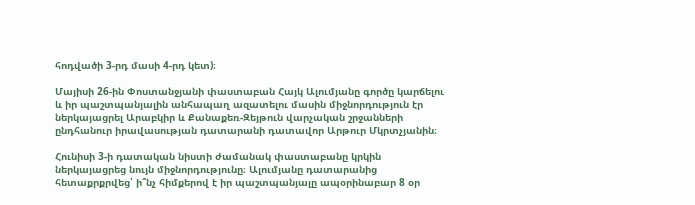հոդվածի 3-րդ մասի 4-րդ կետ)։

Մայիսի 26-ին Փոստանջյանի փաստաբան Հայկ Ալումյանը գործը կարճելու և իր պաշտպանյալին անհապաղ ազատելու մասին միջնորդություն էր ներկայացրել Արաբկիր և Քանաքեռ-Զեյթուն վարչական շրջանների ընդհանուր իրավասության դատարանի դատավոր Արթուր Մկրտչյանին։

Հունիսի 3-ի դատական նիստի ժամանակ փաստաբանը կրկին ներկայացրեց նույն միջնորդությունը։ Ալումյանը դատարանից հետաքրքրվեց՝ ի՞նչ հիմքերով է իր պաշտպանյալը ապօրինաբար 8 օր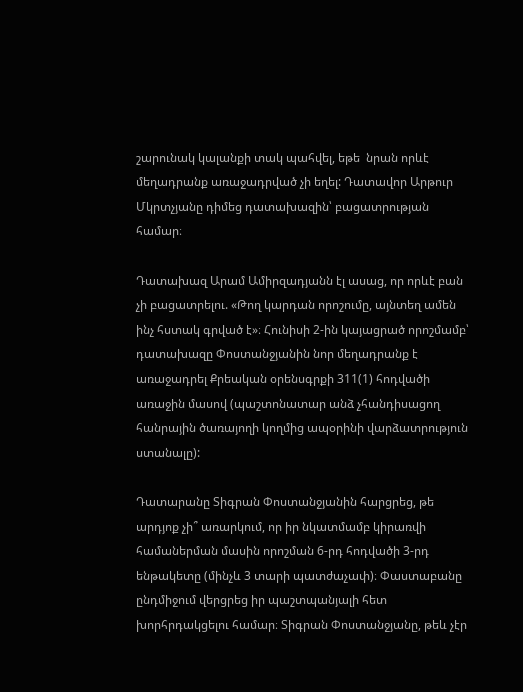շարունակ կալանքի տակ պահվել, եթե  նրան որևէ մեղադրանք առաջադրված չի եղել: Դատավոր Արթուր Մկրտչյանը դիմեց դատախազին՝ բացատրության համար։

Դատախազ Արամ Ամիրզադյանն էլ ասաց, որ որևէ բան չի բացատրելու. «Թող կարդան որոշումը, այնտեղ ամեն ինչ հստակ գրված է»։ Հունիսի 2-ին կայացրած որոշմամբ՝ դատախազը Փոստանջյանին նոր մեղադրանք է առաջադրել Քրեական օրենսգրքի 311(1) հոդվածի առաջին մասով (պաշտոնատար անձ չհանդիսացող հանրային ծառայողի կողմից ապօրինի վարձատրություն ստանալը):

Դատարանը Տիգրան Փոստանջյանին հարցրեց, թե արդյոք չի՞ առարկում, որ իր նկատմամբ կիրառվի համաներման մասին որոշման 6-րդ հոդվածի 3-րդ ենթակետը (մինչև 3 տարի պատժաչափ)։ Փաստաբանը ընդմիջում վերցրեց իր պաշտպանյալի հետ խորհրդակցելու համար։ Տիգրան Փոստանջյանը, թեև չէր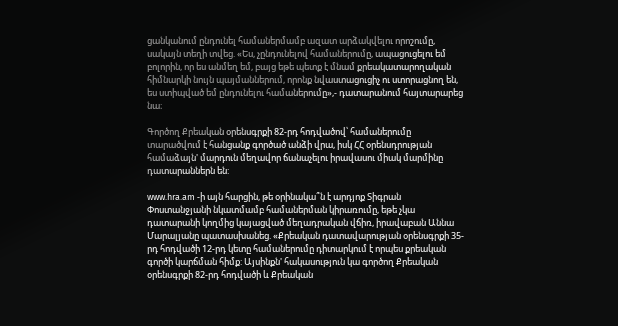ցանկանում ընդունել համաներմամբ ազատ արձակվելու որոշումը, սակայն տեղի տվեց. «Ես, չընդունելով համաներումը, ապացուցելու եմ բոլորին, որ ես անմեղ եմ, բայց եթե պետք է մնամ քրեակատարողական հիմնարկի նույն պայմաններում, որոնք նվաստացուցիչ ու ստորացնող են, ես ստիպված եմ ընդունելու համաներումը»,- դատարանում հայտարարեց նա։

Գործող Քրեական օրենսգրքի 82-րդ հոդվածով՝ համաներումը տարածվում է հանցանք գործած անձի վրա, իսկ ՀՀ օրենսդրության համաձայն' մարդուն մեղավոր ճանաչելու իրավասու միակ մարմինը դատարաններն են:

www.hra.am -ի այն հարցին, թե օրինակա՞ն է արդյոք Տիգրան Փոստանջյանի նկատմամբ համաներման կիրառումը, եթե չկա դատարանի կողմից կայացված մեղադրական վճիռ, իրավաբան Աննա Մարալյանը պատասխանեց. «Քրեական դատավարության օրենսգրքի 35-րդ հոդվածի 12-րդ կետը համաներումը դիտարկում է որպես քրեական գործի կարճման հիմք: Այսինքն' հակասություն կա գործող Քրեական օրենսգրքի 82-րդ հոդվածի և Քրեական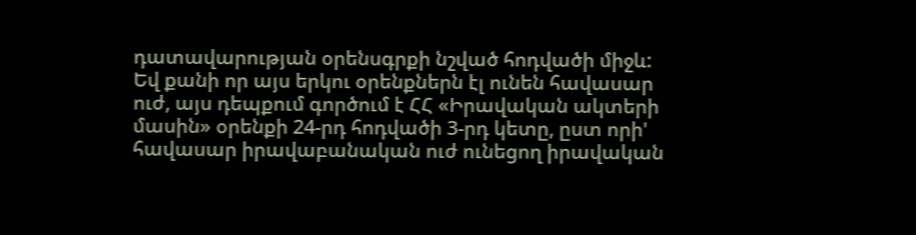դատավարության օրենսգրքի նշված հոդվածի միջև: Եվ քանի որ այս երկու օրենքներն էլ ունեն հավասար ուժ, այս դեպքում գործում է ՀՀ «Իրավական ակտերի մասին» օրենքի 24-րդ հոդվածի 3-րդ կետը, ըստ որի' հավասար իրավաբանական ուժ ունեցող իրավական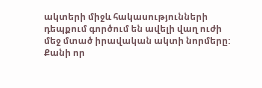ակտերի միջև հակասությունների դեպքում գործում են ավելի վաղ ուժի մեջ մտած իրավական ակտի նորմերը: Քանի որ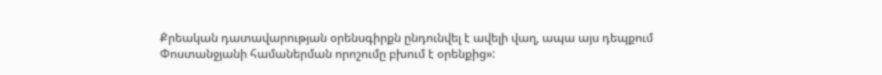Քրեական դատավարության օրենսգիրքն ընդունվել է ավելի վաղ, ապա այս դեպքում Փոստանջյանի համաներման որոշումը բխում է օրենքից»: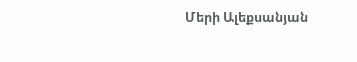Մերի Ալեքսանյան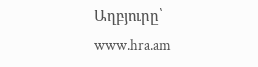Աղբյուրը՝ www.hra.am